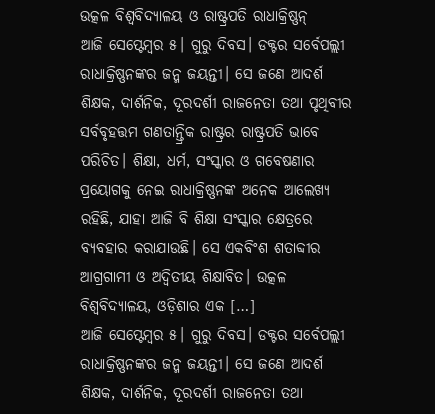ଉତ୍କଳ ବିଶ୍ୱବିଦ୍ୟାଳୟ ଓ ରାଷ୍ଟ୍ରପତି ରାଧାକ୍ରିଷ୍ଣନ୍
ଆଜି ସେପ୍ଟେମ୍ୱର ୫। ଗୁରୁ ଦିବସ। ଡକ୍ଟର ସର୍ବେପଲ୍ଲୀ ରାଧାକ୍ରିଷ୍ଣନଙ୍କର ଜନ୍ମ ଜୟନ୍ତୀ। ସେ ଜଣେ ଆଦର୍ଶ ଶିକ୍ଷକ, ଦାର୍ଶନିକ, ଦୂରଦର୍ଶୀ ରାଜନେତା ତଥା ପୃଥିବୀର ସର୍ବବୃହତ୍ତମ ଗଣତାନ୍ତ୍ରିକ ରାଷ୍ଟ୍ରର ରାଷ୍ଟ୍ରପତି ଭାବେ ପରିଚିତ। ଶିକ୍ଷା, ଧର୍ମ, ସଂସ୍କାର ଓ ଗବେଷଣାର ପ୍ରୟୋଗକୁ ନେଇ ରାଧାକ୍ରିଷ୍ଣନଙ୍କ ଅନେକ ଆଲେଖ୍ୟ ରହିଛି, ଯାହା ଆଜି ବି ଶିକ୍ଷା ସଂସ୍କାର କ୍ଷେତ୍ରରେ ବ୍ୟବହାର କରାଯାଉଛି। ସେ ଏକବିଂଶ ଶତାବ୍ଦୀର ଆଗ୍ରଗାମୀ ଓ ଅଦ୍ୱିତୀୟ ଶିକ୍ଷାବିତ। ଉତ୍କଳ ବିଶ୍ୱବିଦ୍ୟାଳୟ, ଓଡ଼ିଶାର ଏକ […]
ଆଜି ସେପ୍ଟେମ୍ୱର ୫। ଗୁରୁ ଦିବସ। ଡକ୍ଟର ସର୍ବେପଲ୍ଲୀ ରାଧାକ୍ରିଷ୍ଣନଙ୍କର ଜନ୍ମ ଜୟନ୍ତୀ। ସେ ଜଣେ ଆଦର୍ଶ ଶିକ୍ଷକ, ଦାର୍ଶନିକ, ଦୂରଦର୍ଶୀ ରାଜନେତା ତଥା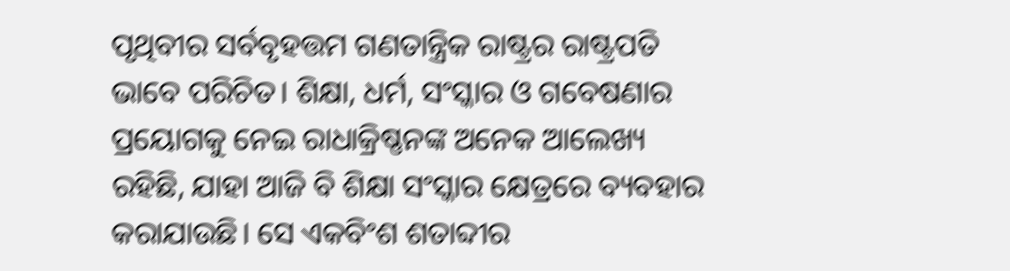ପୃଥିବୀର ସର୍ବବୃହତ୍ତମ ଗଣତାନ୍ତ୍ରିକ ରାଷ୍ଟ୍ରର ରାଷ୍ଟ୍ରପତି ଭାବେ ପରିଚିତ। ଶିକ୍ଷା, ଧର୍ମ, ସଂସ୍କାର ଓ ଗବେଷଣାର ପ୍ରୟୋଗକୁ ନେଇ ରାଧାକ୍ରିଷ୍ଣନଙ୍କ ଅନେକ ଆଲେଖ୍ୟ ରହିଛି, ଯାହା ଆଜି ବି ଶିକ୍ଷା ସଂସ୍କାର କ୍ଷେତ୍ରରେ ବ୍ୟବହାର କରାଯାଉଛି। ସେ ଏକବିଂଶ ଶତାବ୍ଦୀର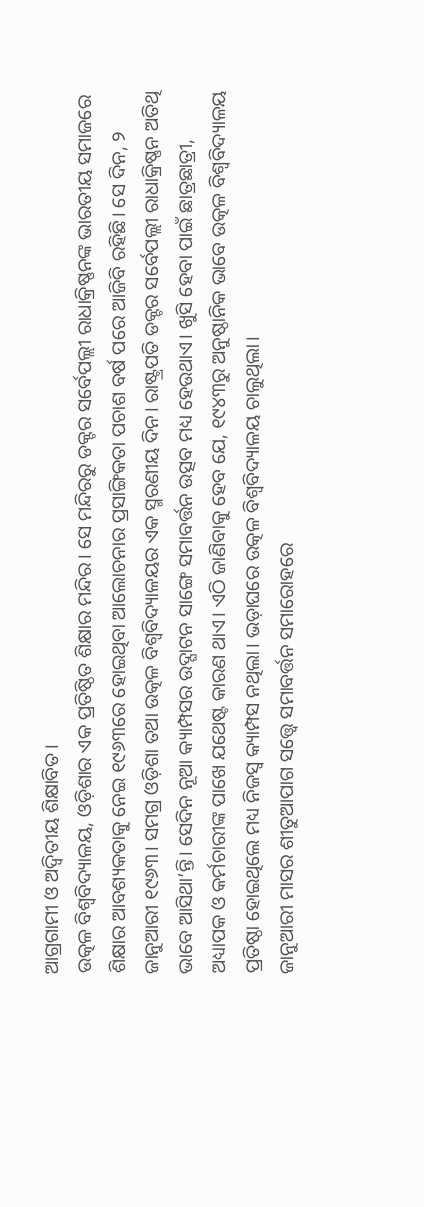ଆଗ୍ରଗାମୀ ଓ ଅଦ୍ୱିତୀୟ ଶିକ୍ଷାବିତ।
ଉତ୍କଳ ବିଶ୍ୱବିଦ୍ୟାଳୟ, ଓଡ଼ିଶାର ଏକ ପ୍ରତିଷ୍ଠିତ ଶିକ୍ଷାର ମନ୍ଦିର। ସେ ମନ୍ଦିରରୁ ଡକ୍ଟର ସର୍ବେପଲ୍ଲୀ ରାଧାକ୍ରିଷ୍ଣନଙ୍କ ଭାରତୀୟ ସମାଜରେ ଶିକ୍ଷାର ଆବଶ୍ୟକତାକୁ ନେଇ ୧୯୬୩ରେ ହୋଇଥିବା ଆଲୋଚନାର ପ୍ରସାଙ୍ଗିକତା ପଚାଶ ବର୍ଷ ପରେ ଆଜିବି ରହିଛି। ସେ ଦିନ, ୨ ଜାନୁଆରୀ ୧୯୬୩। ସମଗ୍ର ଓଡ଼ିଶା ତଥା ଉତ୍କଳ ବିଶ୍ୱବିଦ୍ୟାଳୟର ଏକ ସ୍ମରଣୀୟ ଦିନ। ରାଷ୍ଟ୍ରପତି ଡକ୍ଟର ସର୍ବେପଲ୍ଲୀ ରାଧାକ୍ରିଷ୍ଣନ ଅତିଥି ଭାବେ ଆସିଥା’ନ୍ତି। ସେଦିନ ନୂଆ କ୍ୟାମ୍ପସର ଉଦ୍ଘାଟନ ସାଙ୍ଗେ ସମାବର୍ତ୍ତନ ଉତ୍ସବ ମଧ୍ୟ ହେଉଥାଏ। ଖୁସି ହେବା ପାଇଁ ଛାତ୍ରଛାତ୍ରୀ, ଅଧ୍ୟାପକ ଓ କର୍ମଚାରୀଙ୍କ ପାଖେ ଯଥେଷ୍ଟ କାରଣ ଥାଏ। ଏଠି ଜାଣିବାକୁ ହେବ ଯେ, ୧୯୪୩ରୁ ଅନୁଷ୍ଠାନିକ ଭାବେ ଉତ୍କଳ ବିଶ୍ୱବିଦ୍ୟାଳୟ ପ୍ରତିଷ୍ଠା ହୋଇଥିଲେ ମଧ୍ୟ ନିଜସ୍ୱ କ୍ୟାମ୍ପସ ନଥିଲା। ଭଡ଼ାଘରେ ଉତ୍କଳ ବିଶ୍ୱବିଦ୍ୟାଳୟ ଚାଲୁଥିଲା।
ଜାନୁଆରୀ ମାସର ଶୀତୁଆପାଗ ସତ୍ତ୍ବେ ସମାବର୍ତ୍ତନ ସମାରୋହରେ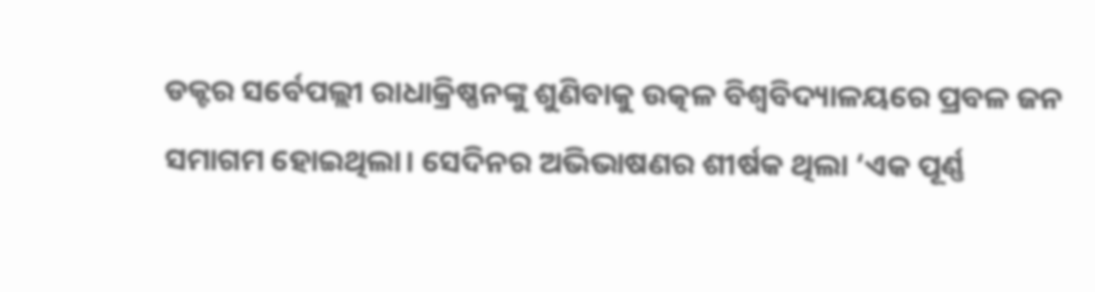ଡକ୍ଟର ସର୍ବେପଲ୍ଲୀ ରାଧାକ୍ରିଷ୍ଣନଙ୍କୁ ଶୁଣିବାକୁ ଉତ୍କଳ ବିଶ୍ୱବିଦ୍ୟାଳୟରେ ପ୍ରବଳ ଜନ ସମାଗମ ହୋଇଥିଲା। ସେଦିନର ଅଭିଭାଷଣର ଶୀର୍ଷକ ଥିଲା ‘ଏକ ପୂର୍ଣ୍ଣ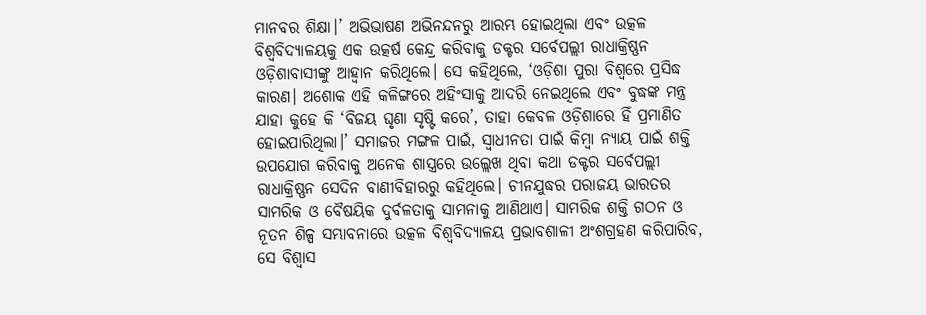ମାନବର ଶିକ୍ଷା।’ ଅଭିଭାଷଣ ଅଭିନନ୍ଦନରୁ ଆରମ୍ଭ ହୋଇଥିଲା ଏବଂ ଉତ୍କଳ ବିଶ୍ୱବିଦ୍ୟାଳୟକୁ ଏକ ଉତ୍କର୍ଷ କେନ୍ଦ୍ର କରିବାକୁ ଡକ୍ଟର ସର୍ବେପଲ୍ଲୀ ରାଧାକ୍ରିଷ୍ଣନ ଓଡ଼ିଶାବାସୀଙ୍କୁ ଆହ୍ୱାନ କରିଥିଲେ। ସେ କହିଥିଲେ, ‘ଓଡ଼ିଶା ପୁରା ବିଶ୍ୱରେ ପ୍ରସିଦ୍ଧ କାରଣ। ଅଶୋକ ଏହି କଳିଙ୍ଗରେ ଅହିଂସାକୁ ଆଦରି ନେଇଥିଲେ ଏବଂ ବୁଦ୍ଧଙ୍କ ମନ୍ତ୍ର ଯାହା କୁହେ କି ‘ବିଜୟ ଘୃଣା ସୃଷ୍ଟି କରେ’, ତାହା କେବଳ ଓଡ଼ିଶାରେ ହିଁ ପ୍ରମାଣିତ ହୋଇପାରିଥିଲା।’ ସମାଜର ମଙ୍ଗଳ ପାଇଁ, ସ୍ୱାଧୀନତା ପାଇଁ କିମ୍ୱା ନ୍ୟାୟ ପାଇଁ ଶକ୍ତି ଉପଯୋଗ କରିବାକୁ ଅନେକ ଶାସ୍ତ୍ରରେ ଉଲ୍ଲେଖ ଥିବା କଥା ଡକ୍ଟର ସର୍ବେପଲ୍ଲୀ ରାଧାକ୍ରିଷ୍ଣନ ସେଦିନ ବାଣୀବିହାରରୁ କହିଥିଲେ। ଚୀନଯୁଦ୍ଧର ପରାଜୟ ଭାରତର ସାମରିକ ଓ ବୈଷୟିକ ଦୁର୍ବଳତାକୁ ସାମନାକୁ ଆଣିଥାଏ। ସାମରିକ ଶକ୍ତି ଗଠନ ଓ ନୂତନ ଶିଳ୍ପ ସମ୍ଭାବନାରେ ଉତ୍କଳ ବିଶ୍ୱବିଦ୍ୟାଳୟ ପ୍ରଭାବଶାଳୀ ଅଂଶଗ୍ରହଣ କରିପାରିବ, ସେ ବିଶ୍ୱାସ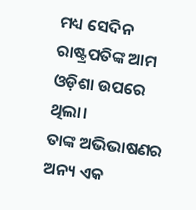ମଧ୍ୟ ସେଦିନ ରାଷ୍ଟ୍ରପତିଙ୍କ ଆମ ଓଡ଼ିଶା ଉପରେ ଥିଲା।
ତାଙ୍କ ଅଭିଭାଷଣର ଅନ୍ୟ ଏକ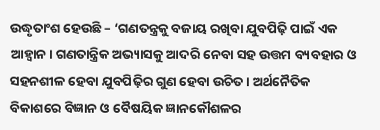ଉଦ୍ଧୃତାଂଶ ହେଉଛି – ‘ଗଣତନ୍ତ୍ରକୁ ବଜାୟ ରଖିବା ଯୁବପିଢ଼ି ପାଇଁ ଏକ ଆହ୍ୱାନ। ଗଣତାନ୍ତ୍ରିକ ଅଭ୍ୟାସକୁ ଆଦରି ନେବା ସହ ଉତ୍ତମ ବ୍ୟବହାର ଓ ସହନଶୀଳ ହେବା ଯୁବପିଢ଼ିର ଗୁଣ ହେବା ଉଚିତ। ଅର୍ଥନୈତିକ ବିକାଶରେ ବିଜ୍ଞାନ ଓ ବୈଷୟିକ ଜ୍ଞାନକୌଶଳର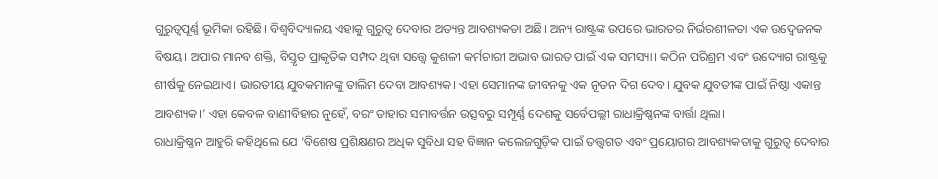ଗୁରୁତ୍ୱପୂର୍ଣ୍ଣ ଭୂମିକା ରହିଛି। ବିଶ୍ୱବିଦ୍ୟାଳୟ ଏହାକୁ ଗୁରୁତ୍ୱ ଦେବାର ଅତ୍ୟନ୍ତ ଆବଶ୍ୟକତା ଅଛି। ଅନ୍ୟ ରାଷ୍ଟ୍ରଙ୍କ ଉପରେ ଭାରତର ନିର୍ଭରଶୀଳତା ଏକ ଉଦ୍ବେଜନକ ବିଷୟ। ଅପାର ମାନବ ଶକ୍ତି, ବିସ୍ତୃତ ପ୍ରାକୃତିକ ସମ୍ପଦ ଥିବା ସତ୍ତ୍ବେ କୁଶଳୀ କର୍ମଚାରୀ ଅଭାବ ଭାରତ ପାଇଁ ଏକ ସମସ୍ୟା। କଠିନ ପରିଶ୍ରମ ଏବଂ ଉଦ୍ୟୋଗ ରାଷ୍ଟ୍ରକୁ ଶୀର୍ଷକୁ ନେଇଥାଏ। ଭାରତୀୟ ଯୁବକମାନଙ୍କୁ ତାଲିମ ଦେବା ଆବଶ୍ୟକ। ଏହା ସେମାନଙ୍କ ଜୀବନକୁ ଏକ ନୂତନ ଦିଗ ଦେବ। ଯୁବକ ଯୁବତୀଙ୍କ ପାଇଁ ନିଷ୍ଠା ଏକାନ୍ତ ଆବଶ୍ୟକ।’ ଏହା କେବଳ ବାଣୀବିହାର ନୁହେଁ, ବରଂ ତାହାର ସମାବର୍ତ୍ତନ ଉତ୍ସବରୁ ସମ୍ପୂର୍ଣ୍ଣ ଦେଶକୁ ସର୍ବେପଲ୍ଲୀ ରାଧାକ୍ରିଷ୍ଣନଙ୍କ ବାର୍ତ୍ତା ଥିଲା।
ରାଧାକ୍ରିଷ୍ଣନ ଆହୁରି କହିଥିଲେ ଯେ ‘ବିଶେଷ ପ୍ରଶିକ୍ଷଣର ଅଧିକ ସୁବିଧା ସହ ବିଜ୍ଞାନ କଲେଜଗୁଡ଼ିକ ପାଇଁ ତତ୍ତ୍ୱଗତ ଏବଂ ପ୍ରୟୋଗର ଆବଶ୍ୟକତାକୁ ଗୁରୁତ୍ୱ ଦେବାର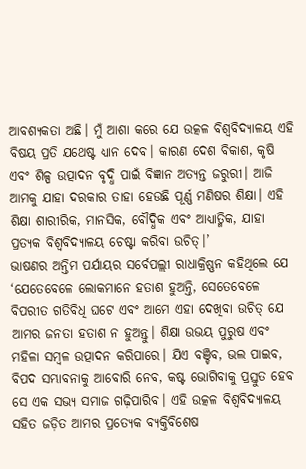ଆବଶ୍ୟକତା ଅଛି। ମୁଁ ଆଶା କରେ ଯେ ଉତ୍କଳ ବିଶ୍ୱବିଦ୍ୟାଳୟ ଏହି ବିଷୟ ପ୍ରତି ଯଥେଷ୍ଟ ଧ୍ୟାନ ଦେବ। କାରଣ ଦେଶ ବିକାଶ, କୃଷି ଏବଂ ଶିଳ୍ପ ଉତ୍ପାଦନ ବୃଦ୍ଧି ପାଇଁ ବିଜ୍ଞାନ ଅତ୍ୟନ୍ତ ଜରୁରୀ। ଆଜି ଆମକୁ ଯାହା ଦରକାର ତାହା ହେଉଛି ପୂର୍ଣ୍ଣ ମଣିଷର ଶିକ୍ଷା। ଏହି ଶିକ୍ଷା ଶାରୀରିକ, ମାନସିକ, ବୌଦ୍ଧିକ ଏବଂ ଆଧ୍ୟାତ୍ମିକ, ଯାହା ପ୍ରତ୍ୟକ ବିଶ୍ୱବିଦ୍ୟାଳୟ ଚେଷ୍ଟା କରିବା ଉଚିତ୍।’
ଭାଷଣର ଅନ୍ତିମ ପର୍ଯାୟର ସର୍ବେପଲ୍ଲୀ ରାଧାକ୍ରିଷ୍ଣନ କହିଥିଲେ ଯେ ‘ଯେତେବେଳେ ଲୋକମାନେ ହତାଶ ହୁଅନ୍ତି, ସେତେବେଳେ ବିପରୀତ ଗତିବିଧି ଘଟେ ଏବଂ ଆମେ ଏହା ଦେଖିବା ଉଚିତ୍ ଯେ ଆମର ଜନତା ହତାଶ ନ ହୁଅନ୍ତୁ। ଶିକ୍ଷା ଉଭୟ ପୁରୁଷ ଏବଂ ମହିଳା ସମ୍ୱଳ ଉତ୍ପାଦନ କରିପାରେ। ଯିଏ ବଞ୍ଚିବ, ଭଲ ପାଇବ, ବିପଦ ସମ୍ଭାବନାକୁ ଆବୋରି ନେବ, କଷ୍ଟ ଭୋଗିବାକୁ ପ୍ରସ୍ତୁତ ହେବ ସେ ଏକ ସଭ୍ୟ ସମାଜ ଗଢ଼ିପାରିବ। ଏହି ଉତ୍କଳ ବିଶ୍ୱବିଦ୍ୟାଳୟ ସହିତ ଜଡ଼ିତ ଆମର ପ୍ରତ୍ୟେକ ବ୍ୟକ୍ତିବିଶେଷ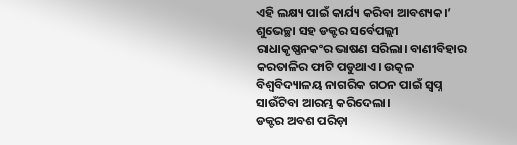ଏହି ଲକ୍ଷ୍ୟ ପାଇଁ କାର୍ଯ୍ୟ କରିବା ଆବଶ୍ୟକ।’
ଶୁଭେଚ୍ଛା ସହ ଡକ୍ଟର ସର୍ବେପଲ୍ଲୀ ରାଧାକୃଷ୍ଣନକଂର ଭାଷଣ ସରିଲା। ବାଣୀବିହାର କରତାଳିର ଫାଟି ପଡୁଥାଏ। ଉତ୍କଳ ବିଶ୍ୱବିଦ୍ୟାଳୟ ନାଗରିକ ଗଠନ ପାଇଁ ସ୍ୱପ୍ନ ସାଉଁଟିବା ଆରମ୍ଭ କରିଦେଲା।
ଡକ୍ଟର ଅବଶ ପରିଡ଼ା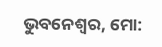ଭୁବନେଶ୍ୱର, ମୋ: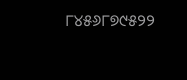୮୪୫୬୮୭୯୫୨୨